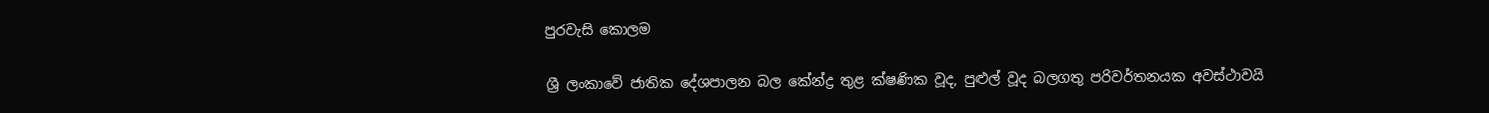පුරවැසි කොලම

ශ්‍රී ලංකාවේ ජාතික දේශපාලන බල කේන්ද්‍ර තුළ ක්ෂණික වූද, පුළුල් වූද බලගතු පරිවර්තනයක අවස්ථාවයි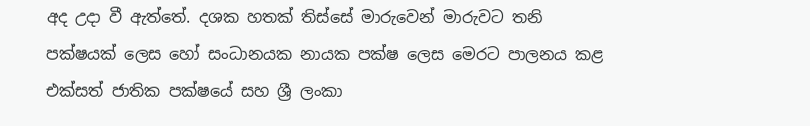අද උදා වී ඇත්තේ. දශක හතක් තිස්සේ මාරුවෙන් මාරුවට තනි පක්ෂයක් ලෙස හෝ සංධානයක නායක පක්ෂ ලෙස මෙරට පාලනය කළ එක්සත් ජාතික පක්ෂයේ සහ ශ්‍රී ලංකා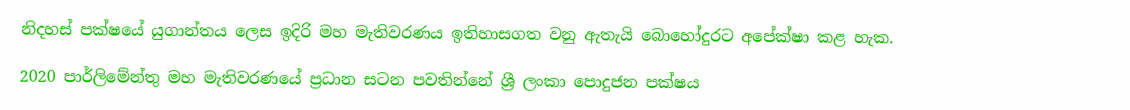නිදහස් පක්ෂයේ යුගාන්තය ලෙස ඉදිරි මහ මැතිවරණය ඉතිහාසගත වනු ඇතැයි බොහෝදුරට අපේක්ෂා කළ හැක.

2020 පාර්ලිමේන්තු මහ මැතිවරණයේ ප්‍රධාන සටන පවතින්නේ ශ්‍රී ලංකා පොදුජන පක්ෂය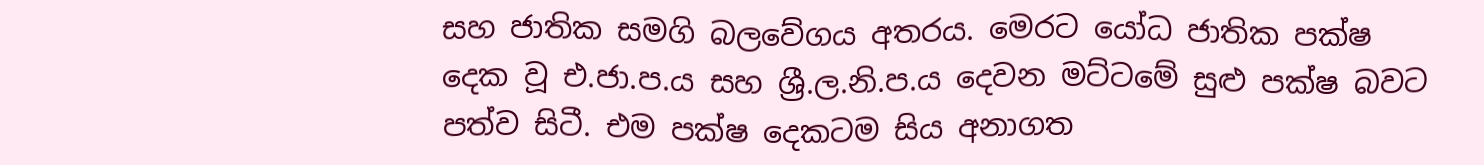සහ ජාතික සමගි බලවේගය අතරය. මෙරට යෝධ ජාතික පක්ෂ දෙක වූ එ.ජා.ප.ය සහ ශ්‍රී.ල.නි.ප.ය දෙවන මට්ටමේ සුළු පක්ෂ බවට පත්ව සිටී. එම පක්ෂ දෙකටම සිය අනාගත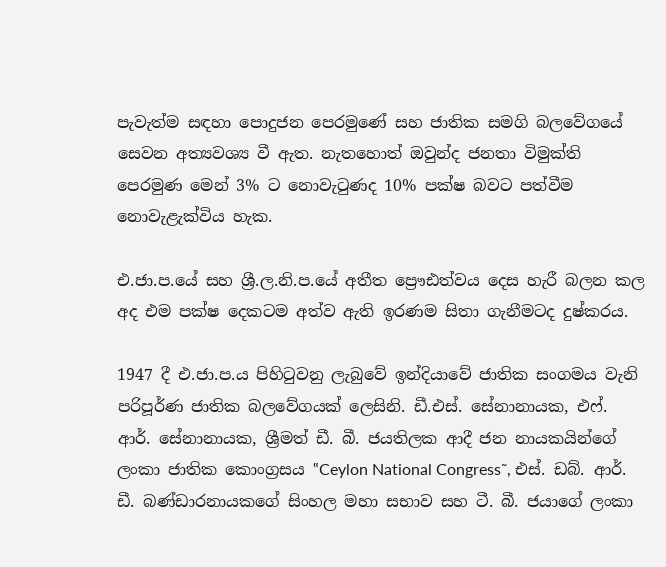පැවැත්ම සඳහා පොදුජන පෙරමුණේ සහ ජාතික සමගි බලවේගයේ සෙවන අත්‍යවශ්‍ය වී ඇත. නැතහොත් ඔවුන්ද ජනතා විමුක්ති පෙරමුණ මෙන් 3% ට නොවැටුණද 10% පක්ෂ බවට පත්වීම නොවැළැක්විය හැක.

එ.ජා.ප.යේ සහ ශ්‍රී.ල.නි.ප.යේ අතීත ප්‍රෞඪත්වය දෙස හැරී බලන කල අද එම පක්ෂ දෙකටම අත්ව ඇති ඉරණම සිතා ගැනීමටද දුෂ්කරය.

1947 දී එ.ජා.ප.ය පිහිටුවනු ලැබුවේ ඉන්දියාවේ ජාතික සංගමය වැනි පරිපූර්ණ ජාතික බලවේගයක් ලෙසිනි. ඩී.එස්. සේනානායක, එෆ්. ආර්. සේනානායක, ශ්‍රීමත් ඩී. බී. ජයතිලක ආදී ජන නායකයින්ගේ ලංකා ජාතික කොංග්‍රසය ‟Ceylon National Congress˜, එස්. ඩබ්. ආර්. ඩී. බණ්ඩාරනායකගේ සිංහල මහා සභාව සහ ටී. බී. ජයාගේ ලංකා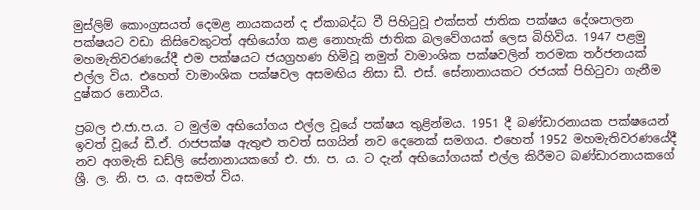මුස්ලිම් කොංග්‍රසයත් දෙමළ නායකයන් ද ඒකාබද්ධ වී පිහිටුවූ එක්සත් ජාතික පක්ෂය දේශපාලන පක්ෂයට වඩා කිසිවෙකුටත් අභියෝග කළ නොහැකි ජාතික බලවේගයක් ලෙස බිහිවිය. 1947 පළමු මහමැතිවරණයේදී එම පක්ෂයට ජයග්‍රහණ හිමිවූ නමුත් වාමාංශික පක්ෂවලින් තරමක තර්ජනයක් එල්ල විය. එහෙත් වාමාංශික පක්ෂවල අසමඟිය නිසා ඩී. එස්. සේනානායකට රජයක් පිහිටුවා ගැනීම දුෂ්කර නොවීය.

ප්‍රබල එ.ජා.ප.ය. ට මුල්ම අභියෝගය එල්ල වූයේ පක්ෂය තුළින්මය. 1951 දී බණ්ඩාරනායක පක්ෂයෙන් ඉවත් වූයේ ඩී.ඒ. රාජපක්ෂ ඇතුළු තවත් සගයින් නව දෙනෙක් සමගය. එහෙත් 1952 මහමැතිවරණයේදී නව අගමැති ඩඩ්ලි සේනානායකගේ එ. ජා. ප. ය. ට දැන් අභියෝගයක් එල්ල කිරීමට බණ්ඩාරනායකගේ ශ්‍රී. ල. නි. ප. ය. අසමත් විය.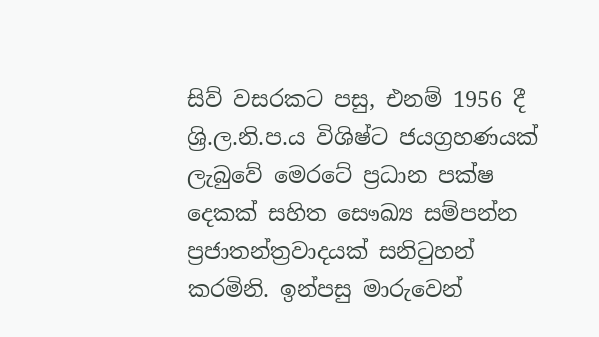සිව් වසරකට පසු, එනම් 1956 දී ශ්‍රි.ල.නි.ප.ය විශිෂ්ට ජයග්‍රහණයක් ලැබුවේ මෙරටේ ප්‍රධාන පක්ෂ දෙකක් සහිත සෞඛ්‍ය සම්පන්න ප්‍රජාතන්ත්‍රවාදයක් සනිටුහන් කරමිනි. ඉන්පසු මාරුවෙන්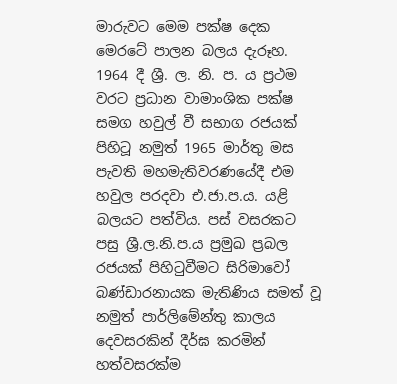මාරුවට මෙම පක්ෂ දෙක මෙරටේ පාලන බලය දැරූහ. 1964 දී ශ්‍රී. ල. නි. ප. ය ප්‍රථම වරට ප්‍රධාන වාමාංශික පක්ෂ සමග හවුල් වී සභාග රජයක් පිහිටූ නමුත් 1965 මාර්තු මස පැවති මහමැතිවරණයේදී එම හවුල පරදවා එ.ජා.ප.ය. යළි බලයට පත්විය. පස් වසරකට පසු ශ්‍රී.ල.නි.ප.ය ප්‍රමුඛ ප්‍රබල රජයක් පිහිටුවීමට සිරිමාවෝ බණ්ඩාරනායක මැතිණිය සමත් වූ නමුත් පාර්ලිමේන්තු කාලය දෙවසරකින් දීර්ඝ කරමින් හත්වසරක්ම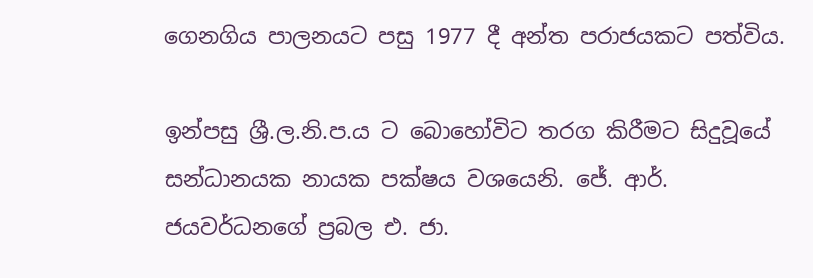ගෙනගිය පාලනයට පසු 1977 දී අන්ත පරාජයකට පත්විය.

ඉන්පසු ශ්‍රී.ල.නි.ප.ය ට බොහෝවිට තරග කිරීමට සිදුවූයේ සන්ධානයක නායක පක්ෂය වශයෙනි. ජේ. ආර්. ජයවර්ධනගේ ප්‍රබල එ. ජා.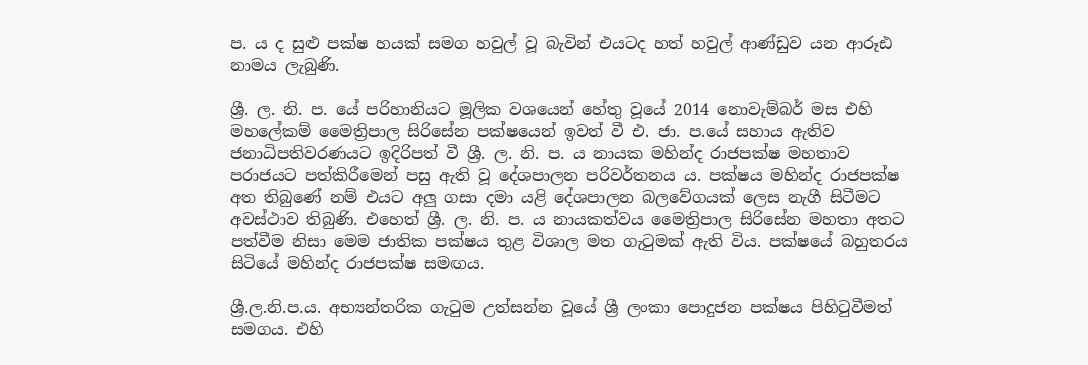ප. ය ද සුළු පක්ෂ හයක් සමග හවුල් වූ බැවින් එයටද හත් හවුල් ආණ්ඩුව යන ආරූඪ නාමය ලැබුණි.

ශ්‍රී. ල. නි. ප. යේ පරිහානියට මූලික වශයෙන් හේතු වූයේ 2014 නොවැම්බර් මස එහි මහලේකම් මෛත්‍රිපාල සිරිසේන පක්ෂයෙන් ඉවත් වී එ. ජා. ප.යේ සහාය ඇතිව ජනාධිපතිවරණයට ඉදිරිපත් වී ශ්‍රී. ල. නි. ප. ය නායක මහින්ද රාජපක්ෂ මහතාව පරාජයට පත්කිරීමෙන් පසු ඇති වූ දේශපාලන පරිවර්තනය ය. පක්ෂය මහින්ද රාජපක්ෂ අත තිබුණේ නම් එයට අලු ගසා දමා යළි දේශපාලන බලවේගයක් ලෙස නැගී සිටීමට අවස්ථාව තිබුණි. එහෙත් ශ්‍රී. ල. නි. ප. ය නායකත්වය මෛත්‍රිපාල සිරිසේන මහතා අතට පත්වීම නිසා මෙම ජාතික පක්ෂය තුළ විශාල මත ගැටුමක් ඇති විය. පක්ෂයේ බහුතරය සිටියේ මහින්ද රාජපක්ෂ සමඟය.

ශ්‍රී.ල.නි.ප.ය. අභ්‍යන්තරික ගැටුම උත්සන්න වූයේ ශ්‍රී ලංකා පොදුජන පක්ෂය පිහිටුවීමත් සමගය. එහි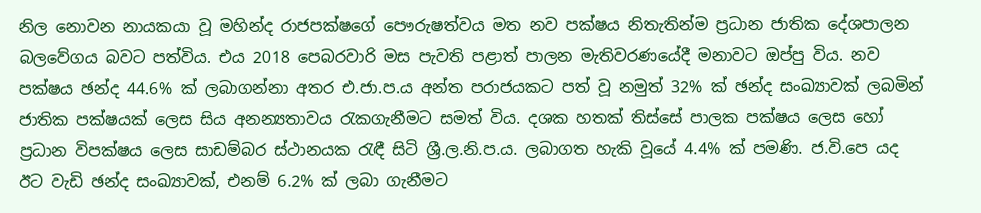නිල නොවන නායකයා වූ මහින්ද රාජපක්ෂගේ පෞරුෂත්වය මත නව පක්ෂය නිතැතින්ම ප්‍රධාන ජාතික දේශපාලන බලවේගය බවට පත්විය. එය 2018 පෙබරවාරි මස පැවති පළාත් පාලන මැතිවරණයේදී මනාවට ඔප්පු විය. නව පක්ෂය ඡන්ද 44.6% ක් ලබාගන්නා අතර එ.ජා.ප.ය අන්ත පරාජයකට පත් වූ නමුත් 32% ක් ඡන්ද සංඛ්‍යාවක් ලබමින් ජාතික පක්ෂයක් ලෙස සිය අනන්‍යතාවය රැකගැනීමට සමත් විය. දශක හතක් තිස්සේ පාලක පක්ෂය ලෙස හෝ ප්‍රධාන විපක්ෂය ලෙස සාඩම්බර ස්ථානයක රැඳී සිටි ශ්‍රී.ල.නි.ප.ය. ලබාගත හැකි වූයේ 4.4% ක් පමණි. ජ.වි.පෙ යද ඊට වැඩි ඡන්ද සංඛ්‍යාවක්, එනම් 6.2% ක් ලබා ගැනීමට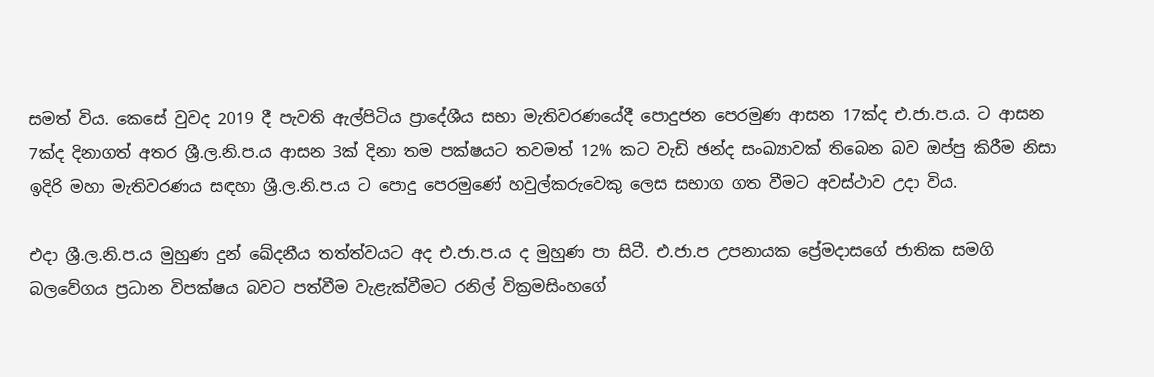සමත් විය. කෙසේ වුවද 2019 දී පැවති ඇල්පිටිය ප්‍රාදේශීය සභා මැතිවරණයේදී පොදුජන පෙරමුණ ආසන 17ක්ද එ.ජා.ප.ය. ට ආසන 7ක්ද දිනාගත් අතර ශ්‍රී.ල.නි.ප.ය ආසන 3ක් දිනා තම පක්ෂයට තවමත් 12% කට වැඩි ඡන්ද සංඛ්‍යාවක් තිබෙන බව ඔප්පු කිරීම නිසා ඉදිරි මහා මැතිවරණය සඳහා ශ්‍රී.ල.නි.ප.ය ට පොදු පෙරමුණේ හවුල්කරුවෙකු ලෙස සභාග ගත වීමට අවස්ථාව උදා විය.

එදා ශ්‍රී.ල.නි.ප.ය මුහුණ දුන් ඛේදනීය තත්ත්වයට අද එ.ජා.ප.ය ද මුහුණ පා සිටී. එ.ජා.ප උපනායක ප්‍රේමදාසගේ ජාතික සමගි බලවේගය ප්‍රධාන විපක්ෂය බවට පත්වීම වැළැක්වීමට රනිල් වික්‍රමසිංහගේ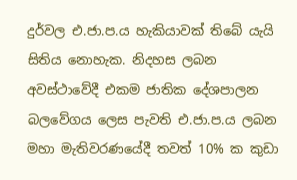දුර්වල එ.ජා.ප.ය හැකියාවක් තිබේ යැයි සිතිය නොහැක. නිදහස ලබන අවස්ථාවේදී එකම ජාතික දේශපාලන බලවේගය ලෙස පැවති එ.ජා.ප.ය ලබන මහා මැතිවරණයේදී තවත් 10% ක කුඩා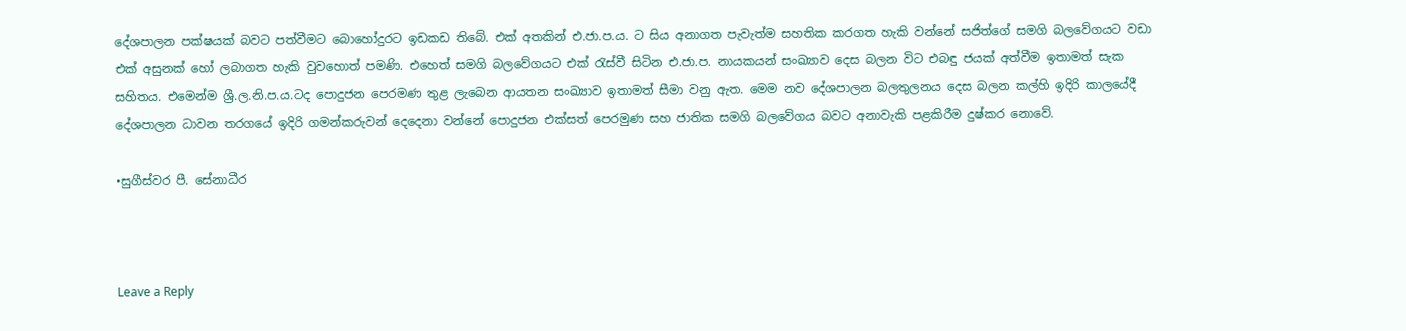දේශපාලන පක්ෂයක් බවට පත්වීමට බොහෝදුරට ඉඩකඩ තිබේ. එක් අතකින් එ.ජා.ප.ය. ට සිය අනාගත පැවැත්ම සහතික කරගත හැකි වන්නේ සජිත්ගේ සමගි බලවේගයට වඩා එක් අසුනක් හෝ ලබාගත හැකි වුවහොත් පමණි. එහෙත් සමගි බලවේගයට එක් රැස්වී සිටින එ.ජා.ප. නායකයන් සංඛ්‍යාව දෙස බලන විට එබඳු ජයක් අත්වීම ඉතාමත් සැක සහිතය. එමෙන්ම ශ්‍රී.ල.නි.ප.ය.ටද පොදුජන පෙරමණ තුළ ලැබෙන ආයතන සංඛ්‍යාව ඉතාමත් සීමා වනු ඇත. මෙම නව දේශපාලන බලතුලනය දෙස බලන කල්හි ඉදිරි කාලයේදී දේශපාලන ධාවන තරගයේ ඉදිරි ගමන්කරුවන් දෙදෙනා වන්නේ පොදුජන එක්සත් පෙරමුණ සහ ජාතික සමගි බලවේගය බවට අනාවැකි පළකිරීම දුෂ්කර නොවේ.

•සුගීස්වර පී. සේනාධීර



Leave a Reply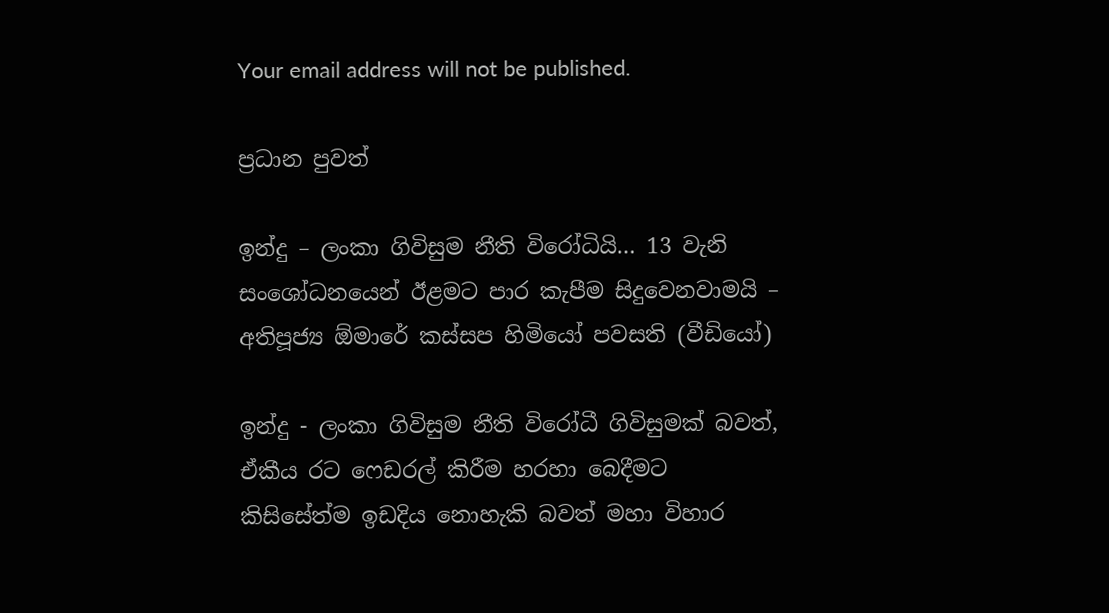Your email address will not be published.

ප්‍රධාන පුවත්

ඉන්දු – ලංකා ගිවිසුම නීති විරෝධියි… 13 වැනි සංශෝධනයෙන් ඊළමට පාර කැපීම සිදුවෙනවාමයි – අතිපූජ්‍ය ඕමාරේ කස්සප හිමියෝ පවසති (වීඩියෝ)

ඉන්දු - ලංකා ගිවිසුම නීති විරෝධී ගිවිසුමක් බවත්, ඒකීය රට ෆෙඩරල් කිරීම හරහා බෙදීමට කිසිසේත්ම ඉඩදිය නොහැකි බවත් මහා විහාර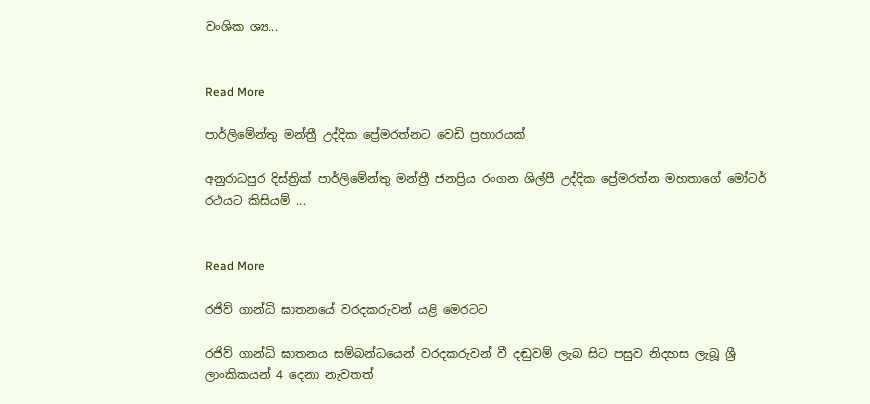වංශික ශ්‍ය...


Read More

පාර්ලිමේන්තු මන්ත්‍රී උද්දික ප්‍රේමරත්නට වෙඩි ප්‍රහාරයක්

අනුරාධපුර දිස්ත්‍රික් පාර්ලිමේන්තු මන්ත්‍රී ජනප්‍රිය රංගන ශිල්පී උද්දික ප්‍රේමරත්න මහතාගේ මෝටර් රථයට කිසියම් ...


Read More

රජිව් ගාන්ධි ඝාතනයේ වරදකරුවන් යළි මෙරටට

රජිව් ගාන්ධි ඝාතනය සම්බන්ධයෙන් වරදකරුවන් වී දඬුවම් ලැබ සිට පසුව නිදහස ලැබූ ශ්‍රී ලාංකිකයන් 4 දෙනා නැවතත්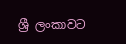ශ්‍රී ලංකාවට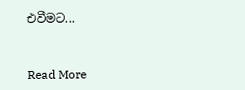එවීමට...


Read More